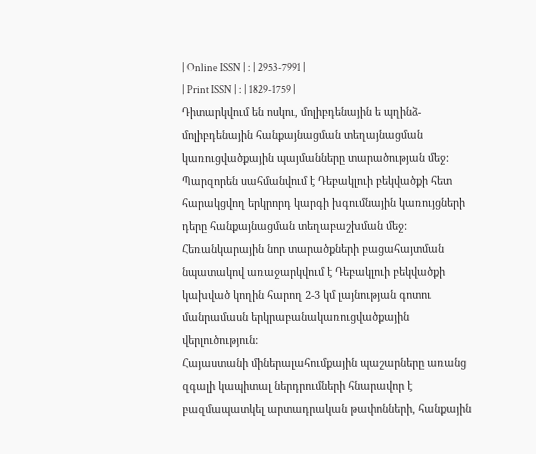| Online ISSN | : | 2953-7991 |
| Print ISSN | : | 1829-1759 |
Դիտարկվում են ոսկու, մոլիբդենային ե պղինձ-մոլիբդենային հանքայնացման տեղայնացման կառուցվածքային պայմանները տարածության մեջ: Պարզորեն սահմանվում է Դեբակլուի բեկվածքի հետ հարակցվող երկրորդ կարգի խգումնային կառույցների դերը հանքայնացման տեղաբաշխման մեջ: Հեռանկարային նոր տարածքների բացահայտման նպատակով առաջարկվում է Դեբակլուի բեկվածքի կախված կողին հարող 2-3 կմ լայնության գոտու մանրամասն երկրաբանակառուցվածքային վերլուծություն:
Հայաստանի միներալահումքային պաշարները առանց զգալի կապիտալ ներդրումների հնարավոր է բազմապատկել արտադրական թափոնների, հանքային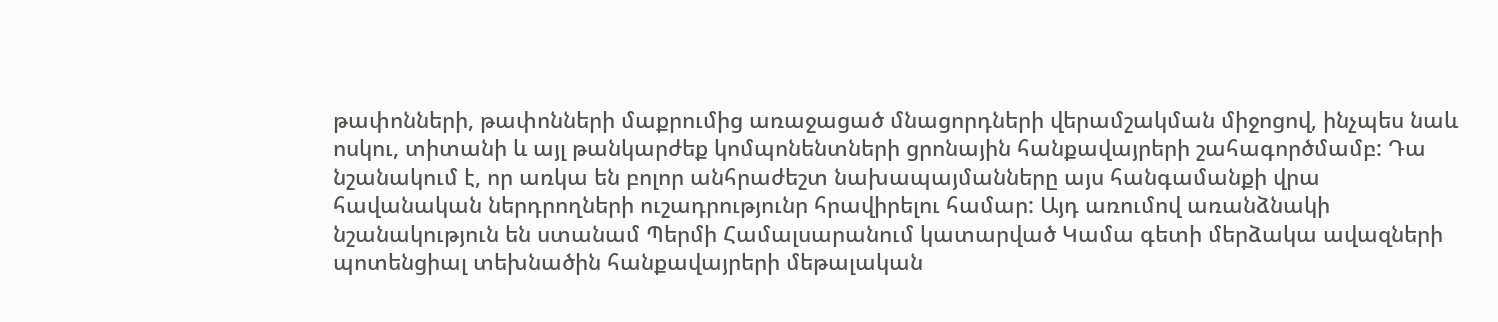թափոնների, թափոնների մաքրումից առաջացած մնացորդների վերամշակման միջոցով, ինչպես նաև ոսկու, տիտանի և այլ թանկարժեք կոմպոնենտների ցրոնային հանքավայրերի շահագործմամբ: Դա նշանակում է, որ առկա են բոլոր անհրաժեշտ նախապայմանները այս հանգամանքի վրա հավանական ներդրողների ուշադրությունր հրավիրելու համար: Այդ առումով առանձնակի նշանակություն են ստանամ Պերմի Համալսարանում կատարված Կամա գետի մերձակա ավազների պոտենցիալ տեխնածին հանքավայրերի մեթալական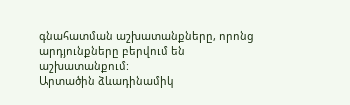գնահատման աշխատանքները, որոնց արդյունքները բերվում են աշխատանքում:
Արտածին ձևադինամիկ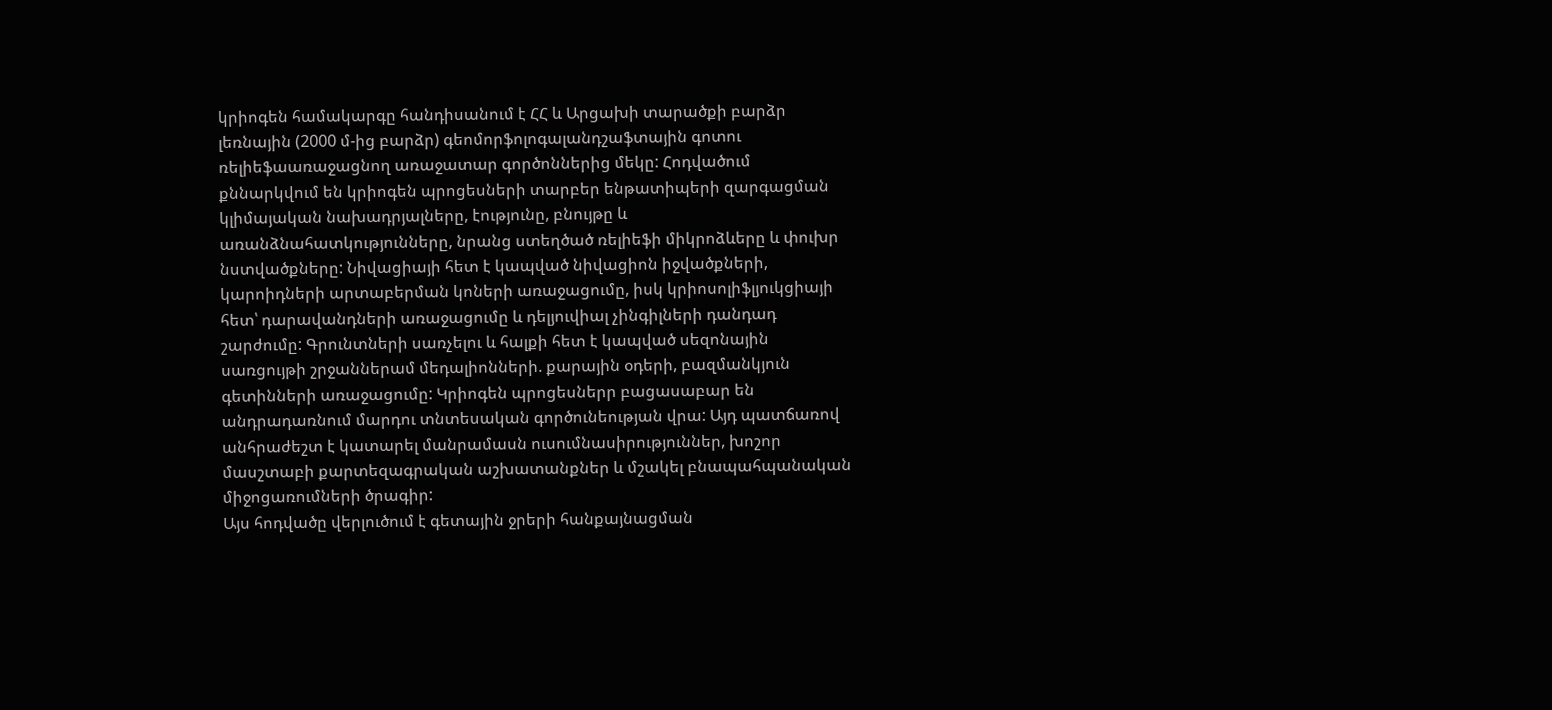կրիոգեն համակարգը հանդիսանում է ՀՀ և Արցախի տարածքի բարձր լեռնային (2000 մ-ից բարձր) գեոմորֆոլոգալանդշաֆտային գոտու ռելիեֆաառաջացնող առաջատար գործոններից մեկը: Հոդվածում քննարկվում են կրիոգեն պրոցեսների տարբեր ենթատիպերի զարգացման կլիմայական նախադրյալները, էությունը, բնույթը և առանձնահատկությունները, նրանց ստեղծած ռելիեֆի միկրոձևերը և փուխր նստվածքները: Նիվացիայի հետ է կապված նիվացիոն իջվածքների, կարոիդների արտաբերման կոների առաջացումը, իսկ կրիոսոլիֆլյուկցիայի հետ՝ դարավանդների առաջացումը և դելյուվիալ չինգիլների դանդադ շարժումը: Գրունտների սառչելու և հալքի հետ է կապված սեզոնային սառցույթի շրջաններամ մեդալիոնների. քարային օդերի, բազմանկյուն գետինների առաջացումը: Կրիոգեն պրոցեսներր բացասաբար են անդրադառնում մարդու տնտեսական գործունեության վրա: Այդ պատճառով անհրաժեշտ է կատարել մանրամասն ուսումնասիրություններ, խոշոր մասշտաբի քարտեզագրական աշխատանքներ և մշակել բնապահպանական միջոցառումների ծրագիր:
Այս հոդվածը վերլուծում է գետային ջրերի հանքայնացման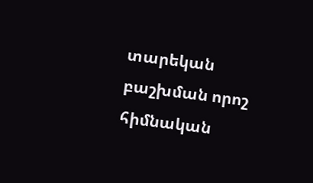տարեկան բաշխման որոշ հիմնական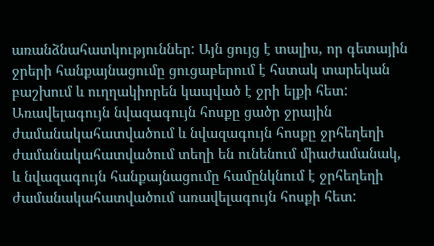առանձնահատկություններ: Այն ցույց է տալիս, որ գետային ջրերի հանքայնացումը ցուցաբերում է հստակ տարեկան բաշխում և ուղղակիորեն կապված է ջրի ելքի հետ: Առավելագույն նվազագույն հոսքը ցածր ջրային ժամանակահատվածում և նվազագույն հոսքը ջրհեղեղի ժամանակահատվածում տեղի են ունենում միաժամանակ, և նվազագույն հանքայնացումը համընկնում է ջրհեղեղի ժամանակահատվածում առավելագույն հոսքի հետ: